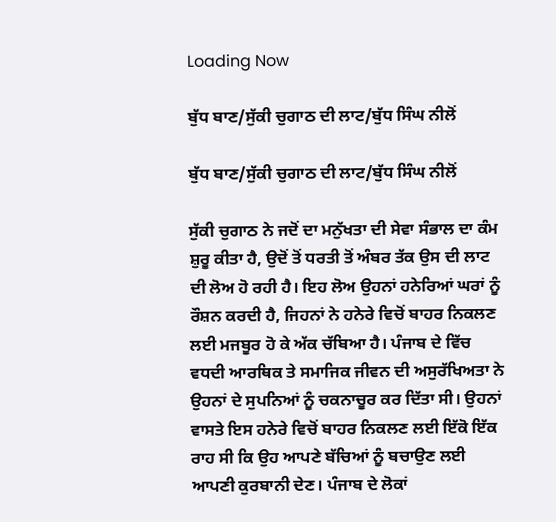Loading Now

ਬੁੱਧ ਬਾਣ/ਸੁੱਕੀ ਚੁਗਾਠ ਦੀ ਲਾਟ/ਬੁੱਧ ਸਿੰਘ ਨੀਲੋਂ

ਬੁੱਧ ਬਾਣ/ਸੁੱਕੀ ਚੁਗਾਠ ਦੀ ਲਾਟ/ਬੁੱਧ ਸਿੰਘ ਨੀਲੋਂ

ਸੁੱਕੀ ਚੁਗਾਠ ਨੇ ਜਦੋਂ ਦਾ ਮਨੁੱਖਤਾ ਦੀ ਸੇਵਾ ਸੰਭਾਲ ਦਾ ਕੰਮ ਸ਼ੁਰੂ ਕੀਤਾ ਹੈ, ਉਦੋਂ ਤੋਂ ਧਰਤੀ ਤੋਂ ਅੰਬਰ ਤੱਕ ਉਸ ਦੀ ਲਾਟ ਦੀ ਲੋਅ ਹੋ ਰਹੀ ਹੈ। ਇਹ ਲੋਅ ਉਹਨਾਂ ਹਨੇਰਿਆਂ ਘਰਾਂ ਨੂੰ ਰੌਸ਼ਨ ਕਰਦੀ ਹੈ, ਜਿਹਨਾਂ ਨੇ ਹਨੇਰੇ ਵਿਚੋਂ ਬਾਹਰ ਨਿਕਲਣ ਲਈ ਮਜਬੂਰ ਹੋ ਕੇ ਅੱਕ ਚੱਬਿਆ ਹੈ। ਪੰਜਾਬ ਦੇ ਵਿੱਚ ਵਧਦੀ ਆਰਥਿਕ ਤੇ ਸਮਾਜਿਕ ਜੀਵਨ ਦੀ ਅਸੁਰੱਖਿਅਤਾ ਨੇ ਉਹਨਾਂ ਦੇ ਸੁਪਨਿਆਂ ਨੂੰ ਚਕਨਾਚੂਰ ਕਰ ਦਿੱਤਾ ਸੀ। ਉਹਨਾਂ ਵਾਸਤੇ ਇਸ ਹਨੇਰੇ ਵਿਚੋਂ ਬਾਹਰ ਨਿਕਲਣ ਲਈ ਇੱਕੋ ਇੱਕ ਰਾਹ ਸੀ ਕਿ ਉਹ ਆਪਣੇ ਬੱਚਿਆਂ ਨੂੰ ਬਚਾਉਣ ਲਈ ਆਪਣੀ ਕੁਰਬਾਨੀ ਦੇਣ। ਪੰਜਾਬ ਦੇ ਲੋਕਾਂ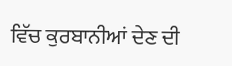ਵਿੱਚ ਕੁਰਬਾਨੀਆਂ ਦੇਣ ਦੀ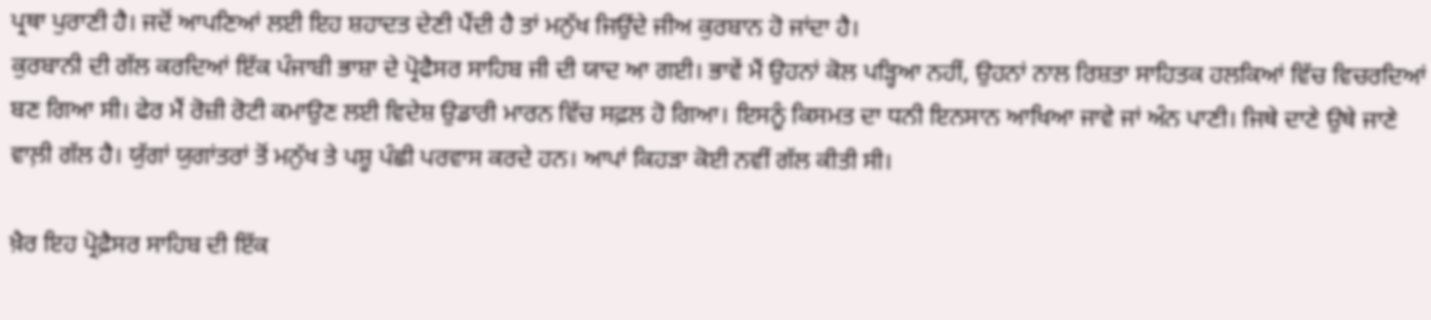ਪ੍ਰਥਾ ਪੁਰਾਣੀ ਹੈ। ਜਦੋਂ ਆਪਣਿਆਂ ਲਈ ਇਹ ਸ਼ਹਾਦਤ ਦੇਣੀ ਪੈਂਦੀ ਹੈ ਤਾਂ ਮਨੁੱਖ ਜਿਉਂਦੇ ਜੀਅ ਕੁਰਬਾਨ ਹੋ ਜਾਂਦਾ ਹੈ।
ਕੁਰਬਾਨੀ ਦੀ ਗੱਲ ਕਰਦਿਆਂ ਇੱਕ ਪੰਜਾਬੀ ਭਾਸ਼ਾ ਦੇ ਪ੍ਰੋਫੈਸਰ ਸਾਹਿਬ ਜੀ ਦੀ ਯਾਦ ਆ ਗਈ। ਭਾਵੇਂ ਮੈਂ ਉਹਨਾਂ ਕੋਲ ਪੜ੍ਹਿਆ ਨਹੀਂ, ਉਹਨਾਂ ਨਾਲ ਰਿਸ਼ਤਾ ਸਾਹਿਤਕ ਹਲਕਿਆਂ ਵਿੱਚ ਵਿਚਰਦਿਆਂ ਬਣ ਗਿਆ ਸੀ। ਫੇਰ ਮੈਂ ਰੋਜ਼ੀ ਰੋਟੀ ਕਮਾਉਣ ਲਈ ਵਿਦੇਸ਼ ਉਡਾਰੀ ਮਾਰਨ ਵਿੱਚ ਸਫ਼ਲ ਹੋ ਗਿਆ। ਇਸਨੂੰ ਕਿਸਮਤ ਦਾ ਧਨੀ ਇਨਸਾਨ ਆਖਿਆ ਜਾਵੇ ਜਾਂ ਅੰਨ ਪਾਣੀ। ਜਿਥੇ ਦਾਣੇ ਉਥੇ ਜਾਣੇ ਵਾਲ਼ੀ ਗੱਲ ਹੈ। ਯੁੱਗਾਂ ਯੁਗਾਂਤਰਾਂ ਤੋਂ ਮਨੁੱਖ ਤੇ ਪਸ਼ੂ ਪੰਛੀ ਪਰਵਾਸ ਕਰਦੇ ਹਨ। ਆਪਾਂ ਕਿਹੜਾ ਕੋਈ ਨਵੀਂ ਗੱਲ ਕੀਤੀ ਸੀ।

ਖ਼ੈਰ ਇਹ ਪ੍ਰੋਫ਼ੈਸਰ ਸਾਹਿਬ ਦੀ ਇੱਕ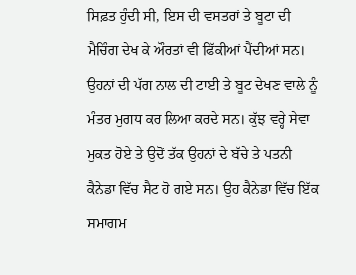ਸਿਫ਼ਤ ਹੁੰਦੀ ਸੀ, ਇਸ ਦੀ ਵਸਤਰਾਂ ਤੇ ਬੂਟਾ ਦੀ ਮੈਚਿੰਗ ਦੇਖ ਕੇ ਔਰਤਾਂ ਵੀ ਫਿੱਕੀਆਂ ਪੈਂਦੀਆਂ ਸਨ। ਉਹਨਾਂ ਦੀ ਪੱਗ ਨਾਲ ਦੀ ਟਾਈ ਤੇ ਬੂਟ ਦੇਖਣ ਵਾਲੇ ਨੂੰ ਮੰਤਰ ਮੁਗਧ ਕਰ ਲਿਆ ਕਰਦੇ ਸਨ। ਕੁੱਝ ਵਰ੍ਹੇ ਸੇਵਾ ਮੁਕਤ ਹੋਏ ਤੇ ਉਦੋਂ ਤੱਕ ਉਹਨਾਂ ਦੇ ਬੱਚੇ ਤੇ ਪਤਨੀ ਕੈਨੇਡਾ ਵਿੱਚ ਸੈਟ ਹੋ ਗਏ ਸਨ। ਉਹ ਕੈਨੇਡਾ ਵਿੱਚ ਇੱਕ ਸਮਾਗਮ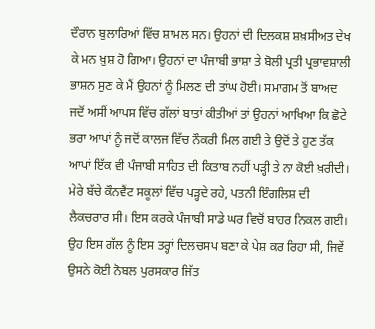ਦੌਰਾਨ ਬੁਲਾਰਿਆਂ ਵਿੱਚ ਸ਼ਾਮਲ ਸਨ। ਉਹਨਾਂ ਦੀ ਦਿਲਕਸ਼ ਸ਼ਖ਼ਸੀਅਤ ਦੇਖ ਕੇ ਮਨ ਖ਼ੁਸ਼ ਹੋ ਗਿਆ। ਉਹਨਾਂ ਦਾ ਪੰਜਾਬੀ ਭਾਸ਼ਾ ਤੇ ਬੋਲੀ ਪ੍ਰਤੀ ਪ੍ਰਭਾਵਸ਼ਾਲੀ ਭਾਸ਼ਨ ਸੁਣ ਕੇ ਮੈਂ ਉਹਨਾਂ ਨੂੰ ਮਿਲਣ ਦੀ ਤਾਂਘ ਹੋਈ। ਸਮਾਗਮ ਤੋਂ ਬਾਅਦ ਜਦੋਂ ਅਸੀਂ ਆਪਸ ਵਿੱਚ ਗੱਲਾਂ ਬਾਤਾਂ ਕੀਤੀਆਂ ਤਾਂ ਉਹਨਾਂ ਆਖਿਆ ਕਿ ਛੋਟੇ ਭਰਾ ਆਪਾਂ ਨੂੰ ਜਦੋਂ ਕਾਲਜ ਵਿੱਚ ਨੌਕਰੀ ਮਿਲ ਗਈ ਤੇ ਉਦੋਂ ਤੇ ਹੁਣ ਤੱਕ ਆਪਾਂ ਇੱਕ ਵੀ ਪੰਜਾਬੀ ਸਾਹਿਤ ਦੀ ਕਿਤਾਬ ਨਹੀਂ ਪੜ੍ਹੀ ਤੇ ਨਾ ਕੋਈ ਖ਼ਰੀਦੀ। ਮੇਰੇ ਬੱਚੇ ਕੌਨਵੈਂਟ ਸਕੂਲਾਂ ਵਿੱਚ ਪੜ੍ਹਦੇ ਰਹੇ, ਪਤਨੀ ਇੰਗਲਿਸ਼ ਦੀ ਲੈਕਚਰਾਰ ਸੀ। ਇਸ ਕਰਕੇ ਪੰਜਾਬੀ ਸਾਡੇ ਘਰ ਵਿਚੋਂ ਬਾਹਰ ਨਿਕਲ ਗਈ। ਉਹ ਇਸ ਗੱਲ ਨੂੰ ਇਸ ਤਰ੍ਹਾਂ ਦਿਲਚਸਪ ਬਣਾ ਕੇ ਪੇਸ਼ ਕਰ ਰਿਹਾ ਸੀ, ਜਿਵੇਂ ਉਸਨੇ ਕੋਈ ਨੋਬਲ ਪੁਰਸਕਾਰ ਜਿੱਤ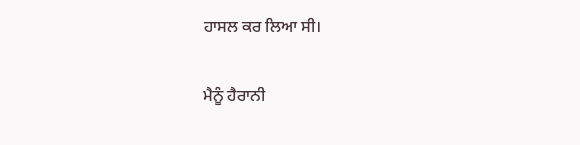ਹਾਸਲ ਕਰ ਲਿਆ ਸੀ।

ਮੈਨੂੰ ਹੈਰਾਨੀ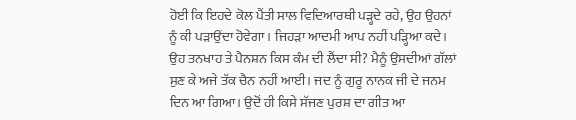ਹੋਈ ਕਿ ਇਹਦੇ ਕੋਲ ਪੈਂਤੀ ਸਾਲ ਵਿਦਿਆਰਥੀ ਪੜ੍ਹਦੇ ਰਹੇ, ਉਹ ਉਹਨਾਂ ਨੂੰ ਕੀ ਪੜਾਉਂਦਾ ਹੋਵੇਗਾ। ਜਿਹੜਾ ਆਦਮੀ ਆਪ ਨਹੀਂ ਪੜ੍ਹਿਆ ਕਦੇ। ਉਹ ਤਨਖਾਹ ਤੇ ਪੈਨਸ਼ਨ ਕਿਸ ਕੰਮ ਦੀ ਲੈਂਦਾ ਸੀ? ਮੈਨੂੰ ਉਸਦੀਆਂ ਗੱਲਾਂ ਸੁਣ ਕੇ ਅਜੇ ਤੱਕ ਚੈਨ ਨਹੀਂ ਆਈ। ਜਦ ਨੂੰ ਗੁਰੂ ਨਾਨਕ ਜੀ ਦੇ ਜਨਮ ਦਿਨ ਆ ਗਿਆ। ਉਦੋਂ ਹੀ ਕਿਸੇ ਸੱਜਣ ਪੁਰਸ਼ ਦਾ ਗੀਤ ਆ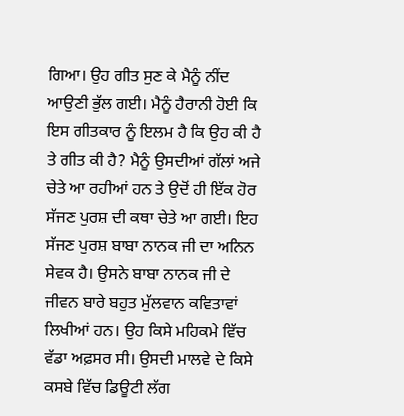ਗਿਆ। ਉਹ ਗੀਤ ਸੁਣ ਕੇ ਮੈਨੂੰ ਨੀਂਦ ਆਉਣੀ ਭੁੱਲ ਗਈ। ਮੈਨੂੰ ਹੈਰਾਨੀ ਹੋਈ ਕਿ ਇਸ ਗੀਤਕਾਰ ਨੂੰ ਇਲਮ ਹੈ ਕਿ ਉਹ ਕੀ ਹੈ ਤੇ ਗੀਤ ਕੀ ਹੈ? ਮੈਨੂੰ ਉਸਦੀਆਂ ਗੱਲਾਂ ਅਜੇ ਚੇਤੇ ਆ ਰਹੀਆਂ ਹਨ ਤੇ ਉਦੋਂ ਹੀ ਇੱਕ ਹੋਰ ਸੱਜਣ ਪੁਰਸ਼ ਦੀ ਕਥਾ ਚੇਤੇ ਆ ਗਈ। ਇਹ ਸੱਜਣ ਪੁਰਸ਼ ਬਾਬਾ ਨਾਨਕ ਜੀ ਦਾ ਅਨਿਨ ਸੇਵਕ ਹੈ। ਉਸਨੇ ਬਾਬਾ ਨਾਨਕ ਜੀ ਦੇ ਜੀਵਨ ਬਾਰੇ ਬਹੁਤ ਮੁੱਲਵਾਨ ਕਵਿਤਾਵਾਂ ਲਿਖੀਆਂ ਹਨ। ਉਹ ਕਿਸੇ ਮਹਿਕਮੇ ਵਿੱਚ ਵੱਡਾ ਅਫ਼ਸਰ ਸੀ। ਉਸਦੀ ਮਾਲਵੇ ਦੇ ਕਿਸੇ ਕਸਬੇ ਵਿੱਚ ਡਿਊਟੀ ਲੱਗ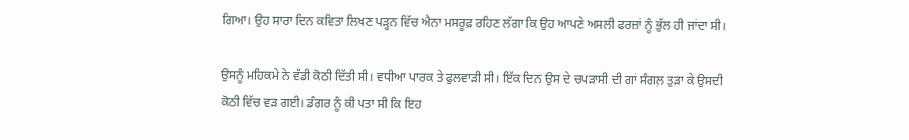ਗਿਆ। ਉਹ ਸਾਰਾ ਦਿਨ ਕਵਿਤਾ ਲਿਖਣ ਪੜ੍ਹਨ ਵਿੱਚ ਐਨਾ ਮਸਰੂਫ਼ ਰਹਿਣ ਲੱਗਾ ਕਿ ਉਹ ਆਪਣੇ ਅਸਲੀ ਫਰਜ਼ਾਂ ਨੂੰ ਭੁੱਲ ਹੀ ਜਾਂਦਾ ਸੀ।

ਉਸਨੂੰ ਮਹਿਕਮੇ ਨੇ ਵੱਡੀ ਕੋਠੀ ਦਿੱਤੀ ਸੀ। ਵਧੀਆ ਪਾਰਕ ਤੇ ਫੁਲਵਾੜੀ ਸੀ। ਇੱਕ ਦਿਨ ਉਸ ਦੇ ਚਪੜਾਸੀ ਦੀ ਗਾਂ ਸੰਗਲ਼ ਤੁੜਾ ਕੇ ਉਸਦੀ ਕੋਠੀ ਵਿੱਚ ਵੜ ਗਈ। ਡੰਗਰ ਨੂੰ ਕੀ ਪਤਾ ਸੀ ਕਿ ਇਹ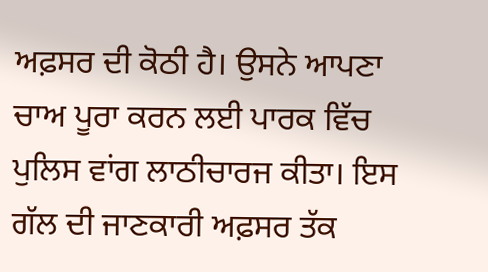ਅਫ਼ਸਰ ਦੀ ਕੋਠੀ ਹੈ। ਉਸਨੇ ਆਪਣਾ ਚਾਅ ਪੂਰਾ ਕਰਨ ਲਈ ਪਾਰਕ ਵਿੱਚ ਪੁਲਿਸ ਵਾਂਗ ਲਾਠੀਚਾਰਜ ਕੀਤਾ। ਇਸ ਗੱਲ ਦੀ ਜਾਣਕਾਰੀ ਅਫ਼ਸਰ ਤੱਕ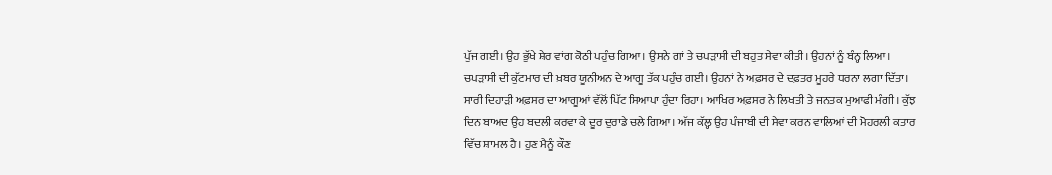ਪੁੱਜ ਗਈ। ਉਹ ਭੁੱਖੇ ਸ਼ੇਰ ਵਾਂਗ ਕੋਠੀ ਪਹੁੰਚ ਗਿਆ। ਉਸਨੇ ਗਾਂ ਤੇ ਚਪੜਾਸੀ ਦੀ ਬਹੁਤ ਸੇਵਾ ਕੀਤੀ। ਉਹਨਾਂ ਨੂੰ ਬੰਨ੍ਹ ਲਿਆ। ਚਪੜਾਸੀ ਦੀ ਕੁੱਟਮਾਰ ਦੀ ਖ਼ਬਰ ਯੂਨੀਅਨ ਦੇ ਆਗੂ ਤੱਕ ਪਹੁੰਚ ਗਈ। ਉਹਨਾਂ ਨੇ ਅਫ਼ਸਰ ਦੇ ਦਫ਼ਤਰ ਮੂਹਰੇ ਧਰਨਾ ਲਗਾ ਦਿੱਤਾ। ਸਾਰੀ ਦਿਹਾੜੀ ਅਫ਼ਸਰ ਦਾ ਆਗੂਆਂ ਵੱਲੋਂ ਪਿੱਟ ਸਿਆਪਾ ਹੁੰਦਾ ਰਿਹਾ। ਆਖਿਰ ਅਫ਼ਸਰ ਨੇ ਲਿਖਤੀ ਤੇ ਜਨਤਕ ਮੁਆਫੀ ਮੰਗੀ। ਕੁੱਝ ਦਿਨ ਬਾਅਦ ਉਹ ਬਦਲੀ ਕਰਵਾ ਕੇ ਦੂਰ ਦੁਰਾਡੇ ਚਲੇ ਗਿਆ। ਅੱਜ ਕੱਲ੍ਹ ਉਹ ਪੰਜਾਬੀ ਦੀ ਸੇਵਾ ਕਰਨ ਵਾਲਿਆਂ ਦੀ ਮੋਹਰਲੀ ਕਤਾਰ ਵਿੱਚ ਸ਼ਾਮਲ ਹੈ। ਹੁਣ ਮੈਨੂੰ ਕੌਣ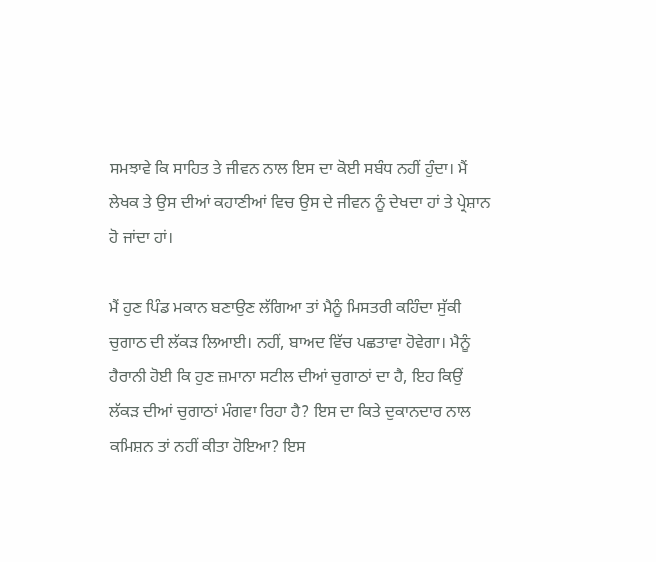ਸਮਝਾਵੇ ਕਿ ਸਾਹਿਤ ਤੇ ਜੀਵਨ ਨਾਲ ਇਸ ਦਾ ਕੋਈ ਸਬੰਧ ਨਹੀਂ ਹੁੰਦਾ। ਮੈਂ ਲੇਖਕ ਤੇ ਉਸ ਦੀਆਂ ਕਹਾਣੀਆਂ ਵਿਚ ਉਸ ਦੇ ਜੀਵਨ ਨੂੰ ਦੇਖਦਾ ਹਾਂ ਤੇ ਪ੍ਰੇਸ਼ਾਨ ਹੋ ਜਾਂਦਾ ਹਾਂ।

ਮੈਂ ਹੁਣ ਪਿੰਡ ਮਕਾਨ ਬਣਾਉਣ ਲੱਗਿਆ ਤਾਂ ਮੈਨੂੰ ਮਿਸਤਰੀ ਕਹਿੰਦਾ ਸੁੱਕੀ ਚੁਗਾਠ ਦੀ ਲੱਕੜ ਲਿਆਈ। ਨਹੀਂ, ਬਾਅਦ ਵਿੱਚ ਪਛਤਾਵਾ ਹੋਵੇਗਾ। ਮੈਨੂੰ ਹੈਰਾਨੀ ਹੋਈ ਕਿ ਹੁਣ ਜ਼ਮਾਨਾ ਸਟੀਲ ਦੀਆਂ ਚੁਗਾਠਾਂ ਦਾ ਹੈ, ਇਹ ਕਿਉਂ ਲੱਕੜ ਦੀਆਂ ਚੁਗਾਠਾਂ ਮੰਗਵਾ ਰਿਹਾ ਹੈ? ਇਸ ਦਾ ਕਿਤੇ ਦੁਕਾਨਦਾਰ ਨਾਲ ਕਮਿਸ਼ਨ ਤਾਂ ਨਹੀਂ ਕੀਤਾ ਹੋਇਆ? ਇਸ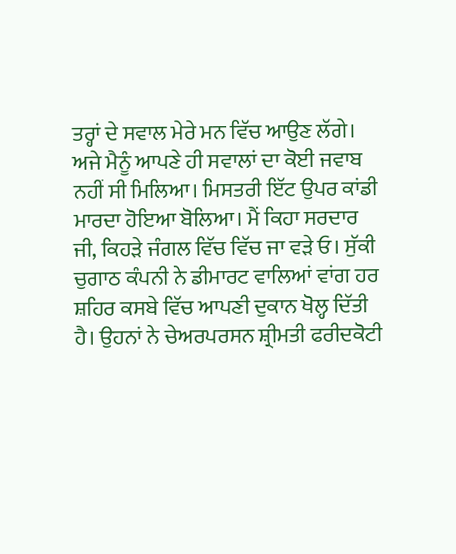ਤਰ੍ਹਾਂ ਦੇ ਸਵਾਲ ਮੇਰੇ ਮਨ ਵਿੱਚ ਆਉਣ ਲੱਗੇ। ਅਜੇ ਮੈਨੂੰ ਆਪਣੇ ਹੀ ਸਵਾਲਾਂ ਦਾ ਕੋਈ ਜਵਾਬ ਨਹੀਂ ਸੀ ਮਿਲਿਆ। ਮਿਸਤਰੀ ਇੱਟ ਉਪਰ ਕਾਂਡੀ ਮਾਰਦਾ ਹੋਇਆ ਬੋਲਿਆ। ਮੈਂ ਕਿਹਾ ਸਰਦਾਰ ਜੀ, ਕਿਹੜੇ ਜੰਗਲ ਵਿੱਚ ਵਿੱਚ ਜਾ ਵੜੇ ਓ। ਸੁੱਕੀ ਚੁਗਾਠ ਕੰਪਨੀ ਨੇ ਡੀਮਾਰਟ ਵਾਲਿਆਂ ਵਾਂਗ ਹਰ ਸ਼ਹਿਰ ਕਸਬੇ ਵਿੱਚ ਆਪਣੀ ਦੁਕਾਨ ਖੋਲ੍ਹ ਦਿੱਤੀ ਹੈ। ਉਹਨਾਂ ਨੇ ਚੇਅਰਪਰਸਨ ਸ਼੍ਰੀਮਤੀ ਫਰੀਦਕੋਟੀ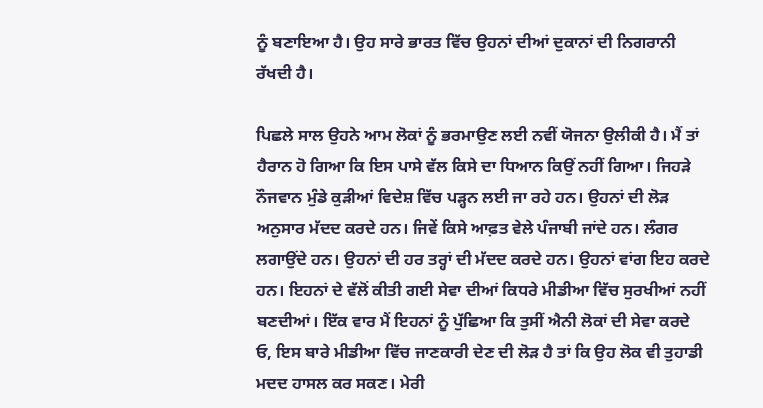ਨੂੰ ਬਣਾਇਆ ਹੈ। ਉਹ ਸਾਰੇ ਭਾਰਤ ਵਿੱਚ ਉਹਨਾਂ ਦੀਆਂ ਦੁਕਾਨਾਂ ਦੀ ਨਿਗਰਾਨੀ ਰੱਖਦੀ ਹੈ।

ਪਿਛਲੇ ਸਾਲ ਉਹਨੇ ਆਮ ਲੋਕਾਂ ਨੂੰ ਭਰਮਾਉਣ ਲਈ ਨਵੀਂ ਯੋਜਨਾ ਉਲੀਕੀ ਹੈ। ਮੈਂ ਤਾਂ ਹੈਰਾਨ ਹੋ ਗਿਆ ਕਿ ਇਸ ਪਾਸੇ ਵੱਲ ਕਿਸੇ ਦਾ ਧਿਆਨ ਕਿਉਂ ਨਹੀਂ ਗਿਆ। ਜਿਹੜੇ ਨੌਜਵਾਨ ਮੁੰਡੇ ਕੁੜੀਆਂ ਵਿਦੇਸ਼ ਵਿੱਚ ਪੜ੍ਹਨ ਲਈ ਜਾ ਰਹੇ ਹਨ। ਉਹਨਾਂ ਦੀ ਲੋੜ ਅਨੁਸਾਰ ਮੱਦਦ ਕਰਦੇ ਹਨ। ਜਿਵੇਂ ਕਿਸੇ ਆਫ਼ਤ ਵੇਲੇ ਪੰਜਾਬੀ ਜਾਂਦੇ ਹਨ। ਲੰਗਰ ਲਗਾਉਂਦੇ ਹਨ। ਉਹਨਾਂ ਦੀ ਹਰ ਤਰ੍ਹਾਂ ਦੀ ਮੱਦਦ ਕਰਦੇ ਹਨ। ਉਹਨਾਂ ਵਾਂਗ ਇਹ ਕਰਦੇ ਹਨ। ਇਹਨਾਂ ਦੇ ਵੱਲੋਂ ਕੀਤੀ ਗਈ ਸੇਵਾ ਦੀਆਂ ਕਿਧਰੇ ਮੀਡੀਆ ਵਿੱਚ ਸੁਰਖੀਆਂ ਨਹੀਂ ਬਣਦੀਆਂ। ਇੱਕ ਵਾਰ ਮੈਂ ਇਹਨਾਂ ਨੂੰ ਪੁੱਛਿਆ ਕਿ ਤੁਸੀਂ ਐਨੀ ਲੋਕਾਂ ਦੀ ਸੇਵਾ ਕਰਦੇ ਓ, ਇਸ ਬਾਰੇ ਮੀਡੀਆ ਵਿੱਚ ਜਾਣਕਾਰੀ ਦੇਣ ਦੀ ਲੋੜ ਹੈ ਤਾਂ ਕਿ ਉਹ ਲੋਕ ਵੀ ਤੁਹਾਡੀ ਮਦਦ ਹਾਸਲ ਕਰ ਸਕਣ। ਮੇਰੀ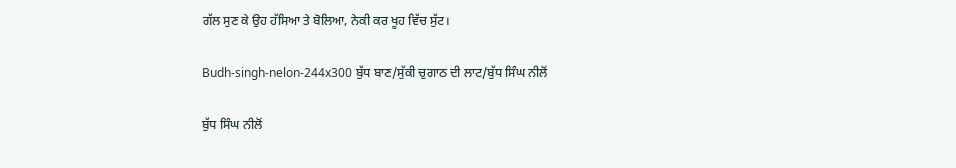ਗੱਲ ਸੁਣ ਕੇ ਉਹ ਹੱਸਿਆ ਤੇ ਬੋਲਿਆ, ਨੇਕੀ ਕਰ ਖੂਹ ਵਿੱਚ ਸੁੱਟ।

Budh-singh-nelon-244x300 ਬੁੱਧ ਬਾਣ/ਸੁੱਕੀ ਚੁਗਾਠ ਦੀ ਲਾਟ/ਬੁੱਧ ਸਿੰਘ ਨੀਲੋਂ

ਬੁੱਧ ਸਿੰਘ ਨੀਲੋਂ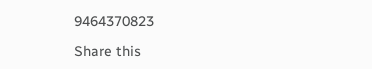9464370823

Share this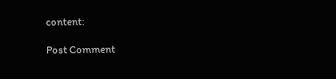content:

Post Comment